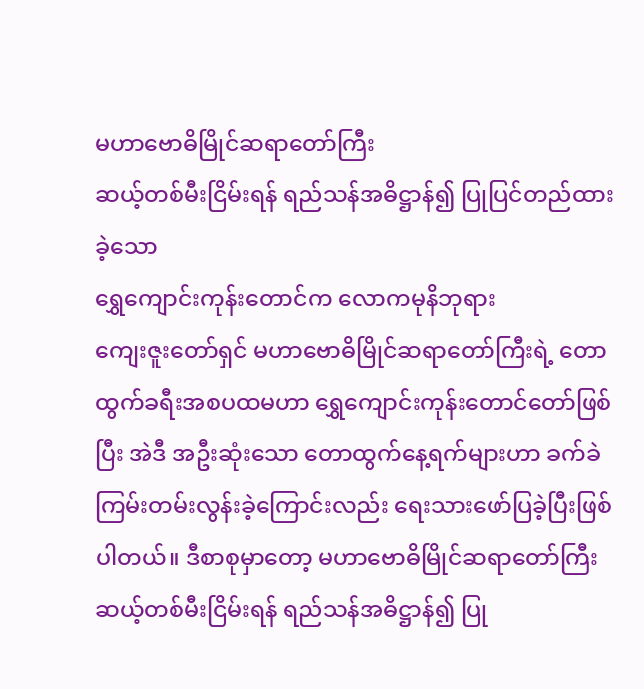မဟာဗောဓိမြိုင်ဆရာတော်ကြီး
ဆယ့်တစ်မီးငြိမ်းရန် ရည်သန်အဓိဋ္ဌာန်၍ ပြုပြင်တည်ထားခဲ့သော
ရွှေကျောင်းကုန်းတောင်က လောကမုနိဘုရား
ကျေးဇူးတော်ရှင် မဟာဗောဓိမြိုင်ဆရာတော်ကြီးရဲ့ တောထွက်ခရီးအစပထမဟာ ရွှေကျောင်းကုန်းတောင်တော်ဖြစ်ပြီး အဲဒီ အဦးဆုံးသော တောထွက်နေ့ရက်များဟာ ခက်ခဲကြမ်းတမ်းလွန်းခဲ့ကြောင်းလည်း ရေးသားဖော်ပြခဲ့ပြီးဖြစ်ပါတယ်။ ဒီစာစုမှာတော့ မဟာဗောဓိမြိုင်ဆရာတော်ကြီး ဆယ့်တစ်မီးငြိမ်းရန် ရည်သန်အဓိဋ္ဌာန်၍ ပြု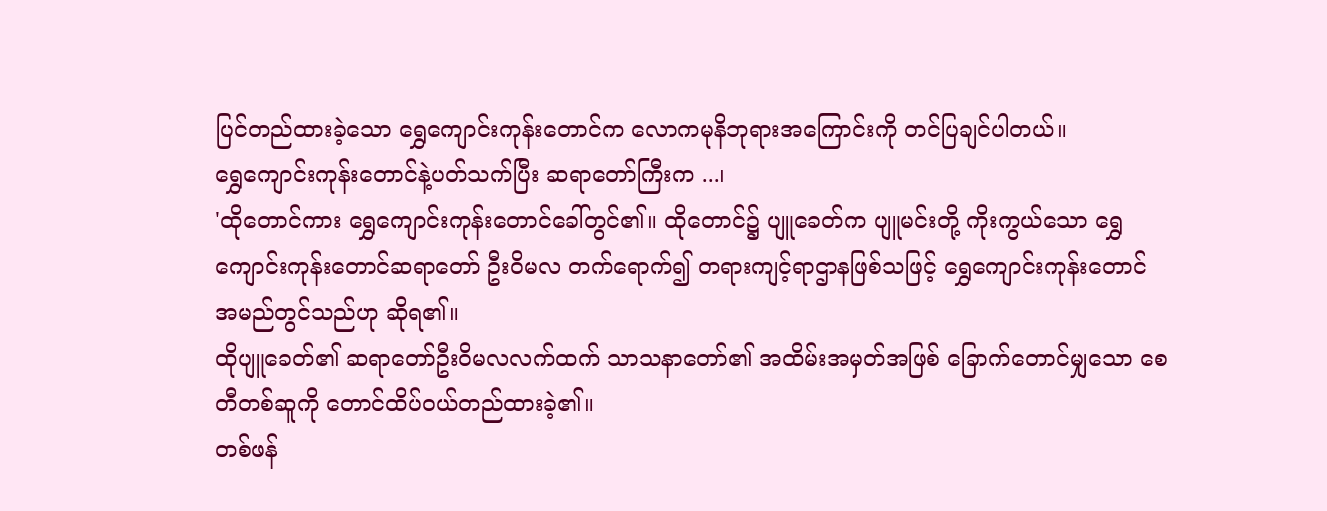ပြင်တည်ထားခဲ့သော ရွှေကျောင်းကုန်းတောင်က လောကမုနိဘုရားအကြောင်းကို တင်ပြချင်ပါတယ်။
ရွှေကျောင်းကုန်းတောင်နဲ့ပတ်သက်ပြီး ဆရာတော်ကြီးက ...၊
'ထိုတောင်ကား ရွှေကျောင်းကုန်းတောင်ခေါ်တွင်၏။ ထိုတောင်၌ ပျူခေတ်က ပျူမင်းတို့ ကိုးကွယ်သော ရွှေကျောင်းကုန်းတောင်ဆရာတော် ဦးဝိမလ တက်ရောက်၍ တရားကျင့်ရာဌာနဖြစ်သဖြင့် ရွှေကျောင်းကုန်းတောင် အမည်တွင်သည်ဟု ဆိုရ၏။
ထိုပျူခေတ်၏ ဆရာတော်ဦးဝိမလလက်ထက် သာသနာတော်၏ အထိမ်းအမှတ်အဖြစ် ခြောက်တောင်မျှသော စေတီတစ်ဆူကို တောင်ထိပ်ဝယ်တည်ထားခဲ့၏။
တစ်ဖန်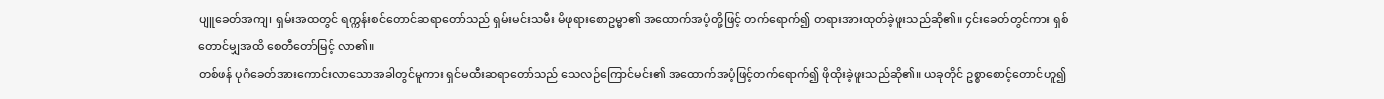ပျူခေတ်အကျ၊ ရှမ်းအထတွင် ရက္ကန်းစင်တောင်ဆရာတော်သည် ရှမ်းမင်းသမီး မိဖုရားစောဥမ္မာ၏ အထောက်အပံ့တို့ဖြင့် တက်ရောက်၍ တရားအားထုတ်ခဲ့ဖူးသည်ဆို၏။ ၄င်းခေတ်တွင်ကား ရှစ်တောင်မျှအထိ စေတီတော်မြင့် လာ၏။
တစ်ဖန် ပုဂံခေတ်အားကောင်းလာသောအခါတွင်မူကား ရှင်မထီးဆရာတော်သည် သေလဉ်ကြောင်မင်း၏ အထောက်အပံ့ဖြင့်တက်ရောက်၍ ဖိုထိုးခဲ့ဖူးသည်ဆို၏။ ယခုတိုင် ဥစ္စာစောင့်တောင်ဟူ၍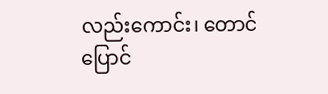လည်းကောင်း၊ တောင်ပြောင်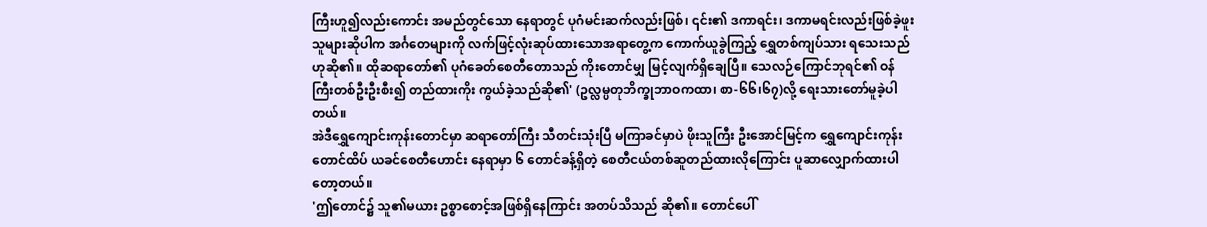ကြီးဟူ၍လည်းကောင်း အမည်တွင်သော နေရာတွင် ပုဂံမင်းဆက်လည်းဖြစ်၊ ၎င်း၏ ဒကာရင်း၊ ဒကာမရင်းလည်းဖြစ်ခဲ့ဖူးသူများဆိုပါက အင်္ဂတေများကို လက်ဖြင့်လုံးဆုပ်ထားသောအရာတွေ့က ကောက်ယူခွဲကြည့် ရွှေတစ်ကျပ်သား ရသေးသည်ဟုဆို၏။ ထိုဆရာတော်၏ ပုဂံခေတ်စေတီတောသည် ကိုးတောင်မျှ မြင့်လျက်ရှိချေပြီ။ သေလဉ်ကြောင်ဘုရင်၏ ဝန်ကြီးတစ်ဦးဦးစီး၍ တည်ထားကိုး ကွယ်ခဲ့သည်ဆို၏' (ဥလ္လမ္ပတုဘိက္ခုဘာဝကထာ၊ စာ-၆၆၊၆၇)လို့ ရေးသားတော်မူခဲ့ပါတယ်။
အဲဒီရွှေကျောင်းကုန်းတောင်မှာ ဆရာတော်ကြီး သီတင်းသုံးပြီ မကြာခင်မှာပဲ ဖိုးသူကြီး ဦးအောင်မြင့်က ရွှေကျောင်းကုန်းတောင်ထိပ် ယခင်စေတီဟောင်း နေရာမှာ ၆ တောင်ခန့်ရှိတဲ့ စေတီငယ်တစ်ဆူတည်ထားလိုကြောင်း ပူဆာလျှောက်ထားပါတော့တယ်။
'ဤတောင်၌ သူ၏မယား ဥစ္စာစောင့်အဖြစ်ရှိနေကြာင်း အတပ်သိသည် ဆို၏။ တောင်ပေါ်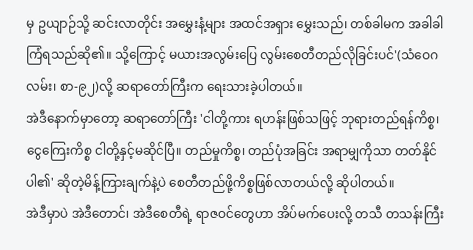မှ ဥယျာဉ်သို့ ဆင်းလာတိုင်း အမွှေးနံ့များ အထင်အရှား မွှေးသည်၊ တစ်ခါမက အခါခါကြံရသည်ဆို၏။ သို့ကြောင့် မယားအလွမ်းပြေ လွမ်းစေတီတည်လိုခြင်းပင်'(သံဝေဂလမ်း၊ စာ-၉၂)လို့ ဆရာတော်ကြီးက ရေးသားခဲ့ပါတယ်။
အဲဒီနောက်မှာတော့ ဆရာတော်ကြီး 'ငါတို့ကား ရဟန်းဖြစ်သဖြင့် ဘုရားတည်ရန်ကိစ္စ၊ ငွေကြေးကိစ္စ ငါတို့နှင့်မဆိုင်ပြီ။ တည်မှုကိစ္စ၊ တည်ပုံအခြင်း အရာမျှကိုသာ တတ်နိုင်ပါ၏' ဆိုတဲ့မိန့်ကြားချက်နဲ့ပဲ စေတီတည်ဖို့ကိစ္စဖြစ်လာတယ်လို့ ဆိုပါတယ်။
အဲဒီမှာပဲ အဲဒီတောင်၊ အဲဒီစေတီရဲ့ ရာဇဝင်တွေဟာ အိပ်မက်ပေးလို့ တသီ တသန်းကြီး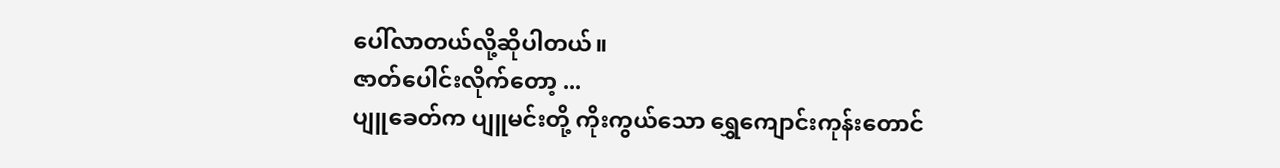ပေါ်လာတယ်လို့ဆိုပါတယ်။
ဇာတ်ပေါင်းလိုက်တော့ ...
ပျူခေတ်က ပျူမင်းတို့ ကိုးကွယ်သော ရွှေကျောင်းကုန်းတောင်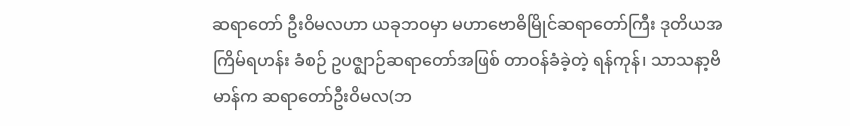ဆရာတော် ဦးဝိမလဟာ ယခုဘဝမှာ မဟာဗောဓိမြိုင်ဆရာတော်ကြီး ဒုတိယအကြိမ်ရဟန်း ခံစဉ် ဥပဇ္ဈာဉ်ဆရာတော်အဖြစ် တာဝန်ခံခဲ့တဲ့ ရန်ကုန်၊ သာသနာ့ဗိမာန်က ဆရာတော်ဦးဝိမလ(ဘ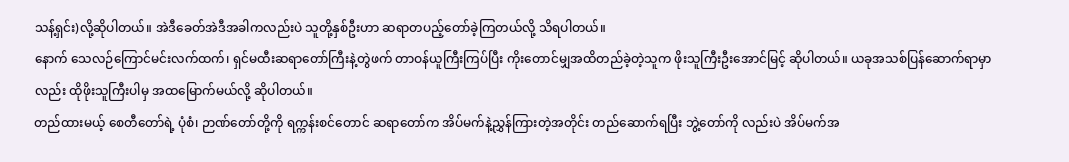သန့်ရှင်း)လို့ဆိုပါတယ်။ အဲဒီခေတ်အဲဒီအခါကလည်းပဲ သူတို့နှစ်ဦးဟာ ဆရာတပည့်တော်ခဲ့ကြတယ်လို့ သိရပါတယ်။
နောက် သေလဉ်ကြောင်မင်းလက်ထက်၊ ရှင်မထီးဆရာတော်ကြီးနဲ့တွဲဖက် တာဝန်ယူကြီးကြပ်ပြီး ကိုးတောင်မျှအထိတည်ခဲ့တဲ့သူက ဖိုးသူကြီးဦးအောင်မြင့် ဆိုပါတယ်။ ယခုအသစ်ပြန်ဆောက်ရာမှာလည်း ထိုဖိုးသူကြီးပါမှ အထမြောက်မယ်လို့ ဆိုပါတယ်။
တည်ထားမယ့် စေတီတော်ရဲ့ ပုံစံ၊ ဉာဏ်တော်တို့ကို ရက္ကန်းစင်တောင် ဆရာတော်က အိပ်မက်နဲ့ညွှန်ကြားတဲ့အတိုင်း တည်ဆောက်ရပြီး ဘွဲ့တော်ကို လည်းပဲ အိပ်မက်အ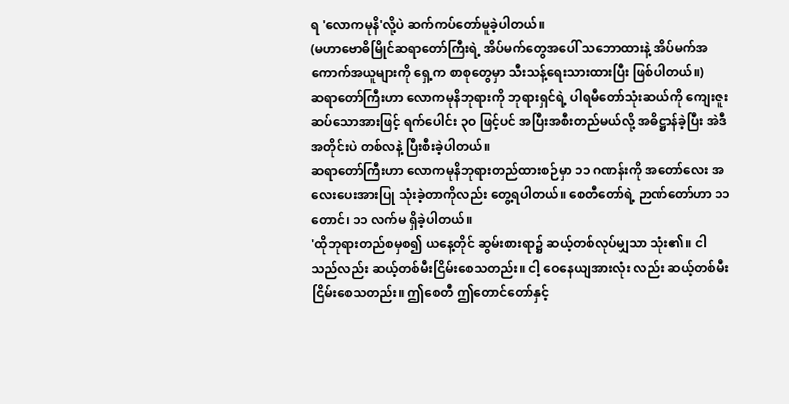ရ 'လောကမုနိ'လို့ပဲ ဆက်ကပ်တော်မူခဲ့ပါတယ်။
(မဟာဗောဓိမြိုင်ဆရာတော်ကြီးရဲ့ အိပ်မက်တွေအပေါ် သဘောထားနဲ့ အိပ်မက်အကောက်အယူများကို ရှေ့က စာစုတွေမှာ သီးသန့်ရေးသားထားပြီး ဖြစ်ပါတယ်။)
ဆရာတော်ကြီးဟာ လောကမုနိဘုရားကို ဘုရားရှင်ရဲ့ ပါရမီတော်သုံးဆယ်ကို ကျေးဇူးဆပ်သောအားဖြင့် ရက်ပေါင်း ၃ဝ ဖြင့်ပင် အပြီးအစီးတည်မယ်လို့ အဓိဋ္ဌာန်ခဲ့ပြီး အဲဒီအတိုင်းပဲ တစ်လနဲ့ ပြီးစီးခဲ့ပါတယ်။
ဆရာတော်ကြီးဟာ လောကမုနိဘုရားတည်ထားစဉ်မှာ ၁၁ ဂဏန်းကို အတော်လေး အလေးပေးအားပြု သုံးခဲ့တာကိုလည်း တွေ့ရပါတယ်။ စေတီတော်ရဲ့ ဉာဏ်တော်ဟာ ၁၁ တောင်၊ ၁၁ လက်မ ရှိခဲ့ပါတယ်။
'ထိုဘုရားတည်စမှစ၍ ယနေ့တိုင် ဆွမ်းစားရာ၌ ဆယ့်တစ်လုပ်မျှသာ သုံး၏။ ငါသည်လည်း ဆယ့်တစ်မီးငြိမ်းစေသတည်း။ ငါ့ ဝေနေယျအားလုံး လည်း ဆယ့်တစ်မီးငြိမ်းစေသတည်း။ ဤစေတီ ဤတောင်တော်နှင့်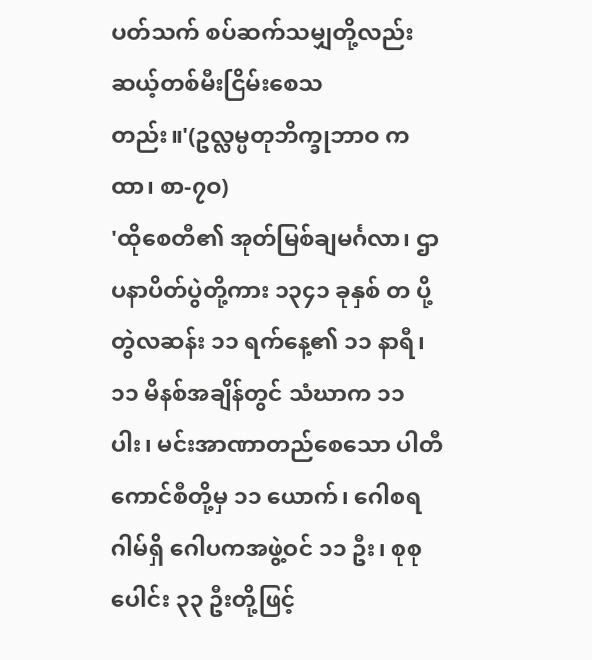ပတ်သက် စပ်ဆက်သမျှတို့လည်း ဆယ့်တစ်မီးငြိမ်းစေသတည်း။'(ဥလ္လမ္ပတုဘိက္ခုဘာဝ ကထာ၊ စာ-၇ဝ)
'ထိုစေတီ၏ အုတ်မြစ်ချမင်္ဂလာ၊ ဌာပနာပိတ်ပွဲတို့ကား ၁၃၄၁ ခုနှစ် တ ပို့တွဲလဆန်း ၁၁ ရက်နေ့၏ ၁၁ နာရီ၊ ၁၁ မိနစ်အချိန်တွင် သံဃာက ၁၁ ပါး၊ မင်းအာဏာတည်စေသော ပါတီကောင်စီတို့မှ ၁၁ ယောက်၊ ဂေါစရဂါမ်ရှိ ဂေါပကအဖွဲ့ဝင် ၁၁ ဦး၊ စုစုပေါင်း ၃၃ ဦးတို့ဖြင့်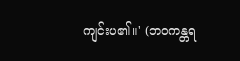ကျင်းပ၏။' (ဘဝကန္တရ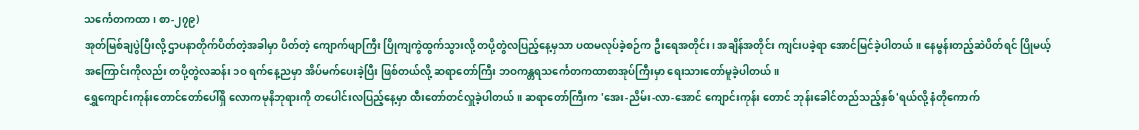သင်္ကေတကထာ၊ စာ-၂၇၉)
အုတ်မြစ်ချပွဲပြီးလို့ ဌာပနာတိုက်ပိတ်တဲ့အခါမှာ ပိတ်တဲ့ ကျောက်ဖျာကြီး ပြိုကျကွဲထွက်သွားလို့ တပို့တွဲလပြည့်နေ့မှသာ ပထမလုပ်ခဲ့စဉ်က ဦးရေအတိုင်း၊ အချိန်အတိုင်း ကျင်းပခဲ့ရာ အောင်မြင်ခဲ့ပါတယ်။ နေမွန်းတည့်ဆဲပိတ်ရင် ပြိုမယ့်အကြောင်းကိုလည်း တပို့တွဲလဆန်း ၁ဝ ရက်နေ့ညမှာ အိပ်မက်ပေးခဲ့ပြီး ဖြစ်တယ်လို့ ဆရာတော်ကြီး ဘဝကန္တရသင်္ကေတကထာစာအုပ်ကြီးမှာ ရေးသားတော်မူခဲ့ပါတယ်။
ရွှေကျောင်းကုန်းတောင်တော်ပေါ်ရှိ လောကမုနိဘုရားကို တပေါင်းလပြည့်နေ့မှာ ထီးတော်တင်လှူခဲ့ပါတယ်။ ဆရာတော်ကြီးက 'အေး-ညိမ်း-လာ-အောင် ကျောင်းကုန်း တောင် ဘုန်းခေါင်တည်သည့်နှစ်'ရယ်လို့ နံတိုကောက်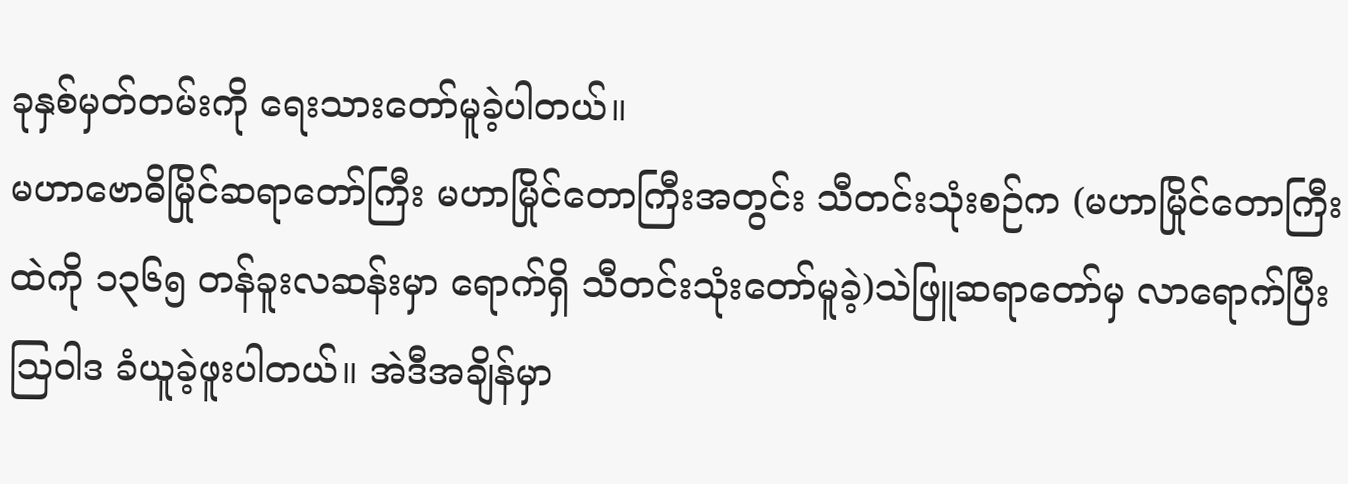ခုနှစ်မှတ်တမ်းကို ရေးသားတော်မူခဲ့ပါတယ်။
မဟာဗောဓိမြိုင်ဆရာတော်ကြီး မဟာမြိုင်တောကြီးအတွင်း သီတင်းသုံးစဉ်က (မဟာမြိုင်တောကြီးထဲကို ၁၃၆၅ တန်ခူးလဆန်းမှာ ရောက်ရှိ သီတင်းသုံးတော်မူခဲ့)သဲဖြူဆရာတော်မှ လာရောက်ပြီး သြဝါဒ ခံယူခဲ့ဖူးပါတယ်။ အဲဒီအချိန်မှာ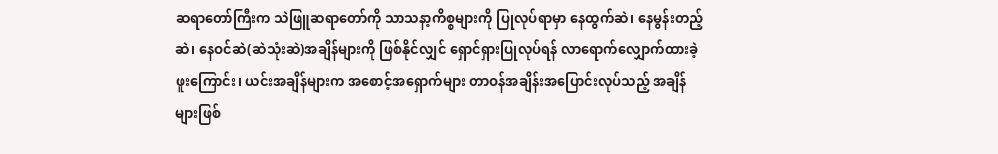ဆရာတော်ကြီးက သဲဖြူဆရာတော်ကို သာသနာ့ကိစ္စများကို ပြုလုပ်ရာမှာ နေထွက်ဆဲ၊ နေမွန်းတည့်ဆဲ၊ နေဝင်ဆဲ(ဆဲသုံးဆဲ)အချိန်များကို ဖြစ်နိုင်လျှင် ရှောင်ရှားပြုလုပ်ရန် လာရောက်လျှောက်ထားခဲ့ဖူးကြောင်း၊ ယင်းအချိန်များက အစောင့်အရှောက်များ တာဝန်အချိန်းအပြောင်းလုပ်သည့် အချိန်များဖြစ်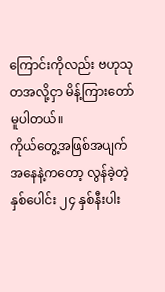ကြောင်းကိုလည်း ဗဟုသုတအလို့ငှာ မိန့်ကြားတော်မူပါတယ်။
ကိုယ်တွေ့အဖြစ်အပျက်အနေနဲ့ကတော့ လွန်ခဲ့တဲ့ နှစ်ပေါင်း ၂၄ နှစ်နီးပါး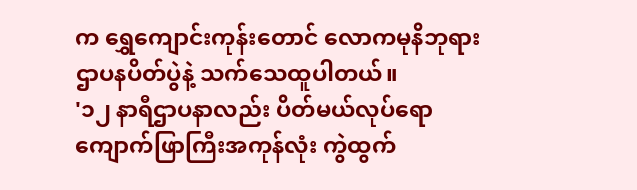က ရွှေကျောင်းကုန်းတောင် လောကမုနိဘုရား ဌာပနပိတ်ပွဲနဲ့ သက်သေထူပါတယ်။
'၁၂ နာရီဌာပနာလည်း ပိတ်မယ်လုပ်ရော ကျောက်ဖြာကြီးအကုန်လုံး ကွဲထွက်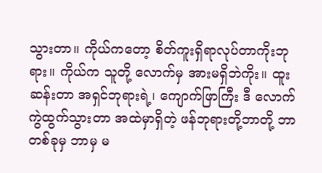သွားတာ။ ကိုယ်ကတော့ စိတ်ကူးရှိရာလုပ်တာကိုးဘုရား။ ကိုယ်က သူတို့ လောက်မှ အားမရှိဘဲကိုး။ ထူးဆန်းတာ အရှင်ဘုရားရဲ့၊ ကျောက်ဖြာကြီး ဒီ လောက်ကွဲထွက်သွားတာ အထဲမှာရှိတဲ့ ဖန်ဘုရားတို့ဘာတို့ ဘာတစ်ခုမှ ဘာမှ မ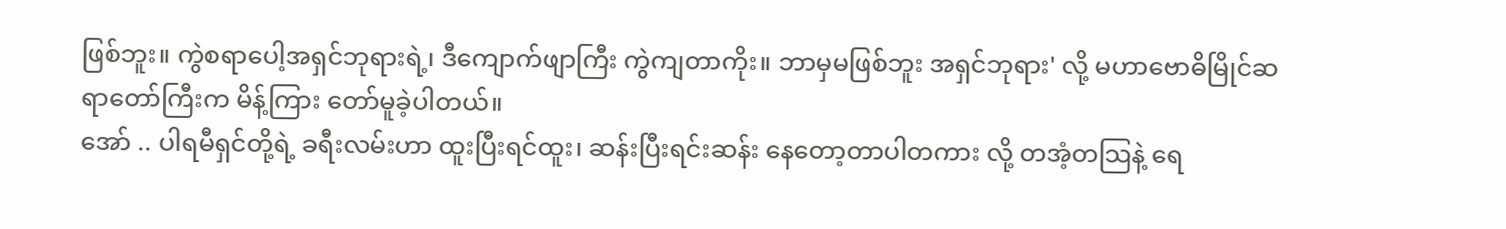ဖြစ်ဘူး။ ကွဲစရာပေါ့အရှင်ဘုရားရဲ့၊ ဒီကျောက်ဖျာကြီး ကွဲကျတာကိုး။ ဘာမှမဖြစ်ဘူး အရှင်ဘုရား' လို့ မဟာဗောဓိမြိုင်ဆရာတော်ကြီးက မိန့်ကြား တော်မူခဲ့ပါတယ်။
အော် .. ပါရမီရှင်တို့ရဲ့ ခရီးလမ်းဟာ ထူးပြီးရင်ထူး၊ ဆန်းပြီးရင်းဆန်း နေတော့တာပါတကား လို့ တအံ့တသြနဲ့ ရေ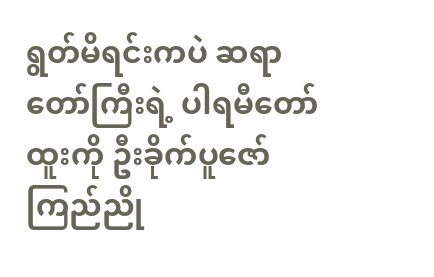ရွတ်မိရင်းကပဲ ဆရာတော်ကြီးရဲ့ ပါရမီတော်ထူးကို ဦးခိုက်ပူဇော် ကြည်ညို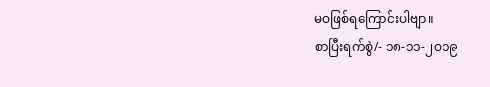မဝဖြစ်ရကြောင်းပါဗျာ။
စာပြီးရက်စွဲ/- ၁၈-၁၁-၂ဝ၁၉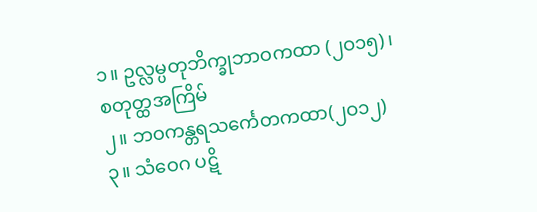၁။ ဥလ္လမ္ပတုဘိက္ခုဘာဝကထာ (၂ဝ၁၅)၊ စတုတ္ထအကြိမ်
၂။ ဘဝကန္တရသင်္ကေတကထာ(၂ဝ၁၂)
၃။ သံဝေဂ ပဋိ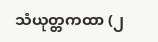သံယုတ္တကထာ (၂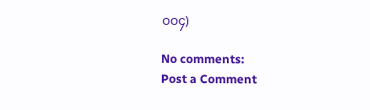ဝဝ၄)

No comments:
Post a Comment